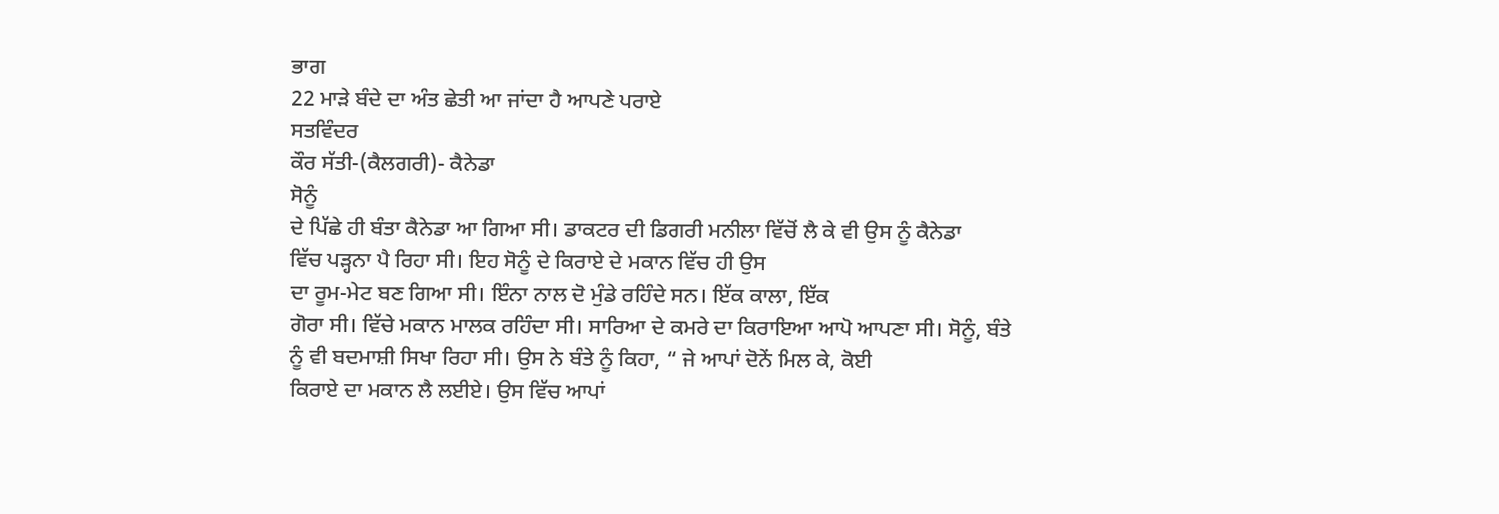ਭਾਗ
22 ਮਾੜੇ ਬੰਦੇ ਦਾ ਅੰਤ ਛੇਤੀ ਆ ਜਾਂਦਾ ਹੈ ਆਪਣੇ ਪਰਾਏ
ਸਤਵਿੰਦਰ
ਕੌਰ ਸੱਤੀ-(ਕੈਲਗਰੀ)- ਕੈਨੇਡਾ
ਸੋਨੂੰ
ਦੇ ਪਿੱਛੇ ਹੀ ਬੰਤਾ ਕੈਨੇਡਾ ਆ ਗਿਆ ਸੀ। ਡਾਕਟਰ ਦੀ ਡਿਗਰੀ ਮਨੀਲਾ ਵਿੱਚੋਂ ਲੈ ਕੇ ਵੀ ਉਸ ਨੂੰ ਕੈਨੇਡਾ
ਵਿੱਚ ਪੜ੍ਹਨਾ ਪੈ ਰਿਹਾ ਸੀ। ਇਹ ਸੋਨੂੰ ਦੇ ਕਿਰਾਏ ਦੇ ਮਕਾਨ ਵਿੱਚ ਹੀ ਉਸ
ਦਾ ਰੂਮ-ਮੇਟ ਬਣ ਗਿਆ ਸੀ। ਇੰਨਾ ਨਾਲ ਦੋ ਮੁੰਡੇ ਰਹਿੰਦੇ ਸਨ। ਇੱਕ ਕਾਲਾ, ਇੱਕ
ਗੋਰਾ ਸੀ। ਵਿੱਚੇ ਮਕਾਨ ਮਾਲਕ ਰਹਿੰਦਾ ਸੀ। ਸਾਰਿਆ ਦੇ ਕਮਰੇ ਦਾ ਕਿਰਾਇਆ ਆਪੋ ਆਪਣਾ ਸੀ। ਸੋਨੂੰ, ਬੰਤੇ
ਨੂੰ ਵੀ ਬਦਮਾਸ਼ੀ ਸਿਖਾ ਰਿਹਾ ਸੀ। ਉਸ ਨੇ ਬੰਤੇ ਨੂੰ ਕਿਹਾ, “ ਜੇ ਆਪਾਂ ਦੋਨੇਂ ਮਿਲ ਕੇ, ਕੋਈ
ਕਿਰਾਏ ਦਾ ਮਕਾਨ ਲੈ ਲਈਏ। ਉਸ ਵਿੱਚ ਆਪਾਂ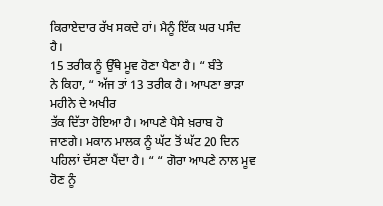ਕਿਰਾਏਦਾਰ ਰੱਖ ਸਕਦੇ ਹਾਂ। ਮੈਨੂੰ ਇੱਕ ਘਰ ਪਸੰਦ ਹੈ।
15 ਤਰੀਕ ਨੂੰ ਉੱਥੇ ਮੂਵ ਹੋਣਾ ਪੈਣਾ ਹੈ। “ ਬੰਤੇ
ਨੇ ਕਿਹਾ, “ ਅੱਜ ਤਾਂ 13 ਤਰੀਕ ਹੈ। ਆਪਣਾ ਭਾੜਾ ਮਹੀਨੇ ਦੇ ਅਖੀਰ
ਤੱਕ ਦਿੱਤਾ ਹੋਇਆ ਹੈ। ਆਪਣੇ ਪੈਸੇ ਖ਼ਰਾਬ ਹੋ ਜਾਣਗੇ। ਮਕਾਨ ਮਾਲਕ ਨੂੰ ਘੱਟ ਤੋਂ ਘੱਟ 20 ਦਿਨ
ਪਹਿਲਾਂ ਦੱਸਣਾ ਪੈਂਦਾ ਹੈ। “ “ ਗੋਰਾ ਆਪਣੇ ਨਾਲ ਮੂਵ ਹੋਣ ਨੂੰ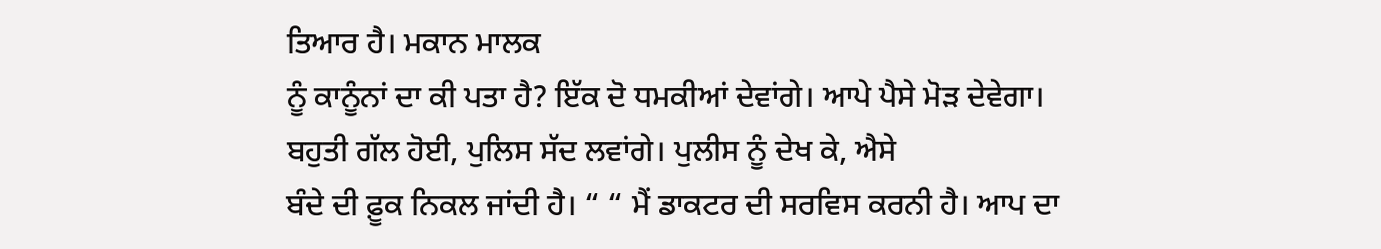ਤਿਆਰ ਹੈ। ਮਕਾਨ ਮਾਲਕ
ਨੂੰ ਕਾਨੂੰਨਾਂ ਦਾ ਕੀ ਪਤਾ ਹੈ? ਇੱਕ ਦੋ ਧਮਕੀਆਂ ਦੇਵਾਂਗੇ। ਆਪੇ ਪੈਸੇ ਮੋੜ ਦੇਵੇਗਾ।
ਬਹੁਤੀ ਗੱਲ ਹੋਈ, ਪੁਲਿਸ ਸੱਦ ਲਵਾਂਗੇ। ਪੁਲੀਸ ਨੂੰ ਦੇਖ ਕੇ, ਐਸੇ
ਬੰਦੇ ਦੀ ਫ਼ੂਕ ਨਿਕਲ ਜਾਂਦੀ ਹੈ। “ “ ਮੈਂ ਡਾਕਟਰ ਦੀ ਸਰਵਿਸ ਕਰਨੀ ਹੈ। ਆਪ ਦਾ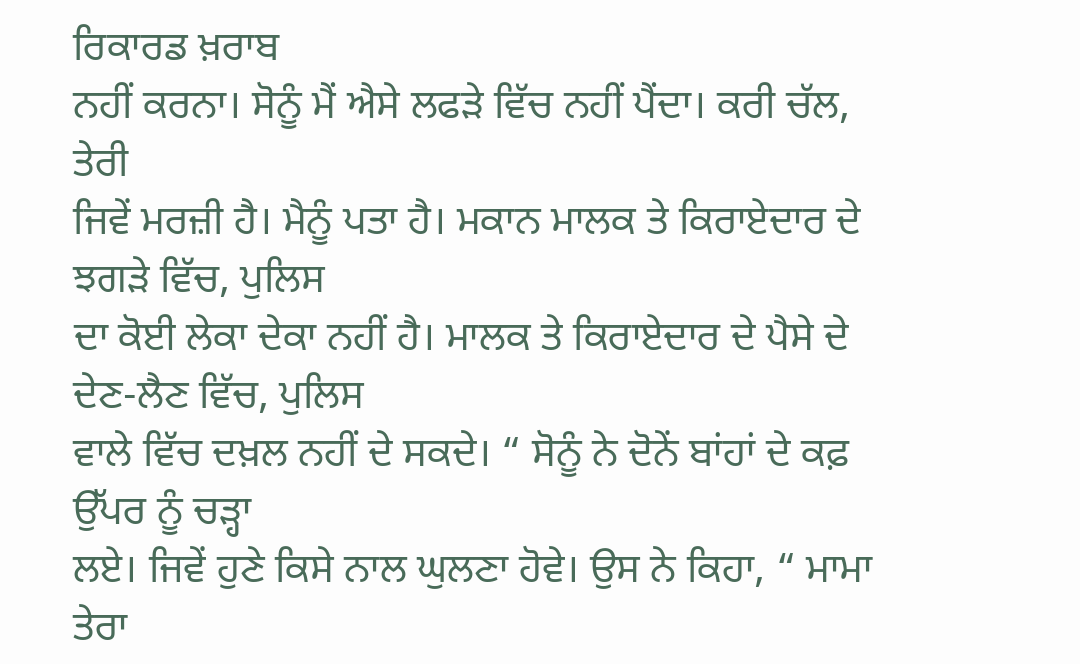ਰਿਕਾਰਡ ਖ਼ਰਾਬ
ਨਹੀਂ ਕਰਨਾ। ਸੋਨੂੰ ਮੈਂ ਐਸੇ ਲਫੜੇ ਵਿੱਚ ਨਹੀਂ ਪੈਂਦਾ। ਕਰੀ ਚੱਲ, ਤੇਰੀ
ਜਿਵੇਂ ਮਰਜ਼ੀ ਹੈ। ਮੈਨੂੰ ਪਤਾ ਹੈ। ਮਕਾਨ ਮਾਲਕ ਤੇ ਕਿਰਾਏਦਾਰ ਦੇ ਝਗੜੇ ਵਿੱਚ, ਪੁਲਿਸ
ਦਾ ਕੋਈ ਲੇਕਾ ਦੇਕਾ ਨਹੀਂ ਹੈ। ਮਾਲਕ ਤੇ ਕਿਰਾਏਦਾਰ ਦੇ ਪੈਸੇ ਦੇ ਦੇਣ-ਲੈਣ ਵਿੱਚ, ਪੁਲਿਸ
ਵਾਲੇ ਵਿੱਚ ਦਖ਼ਲ ਨਹੀਂ ਦੇ ਸਕਦੇ। “ ਸੋਨੂੰ ਨੇ ਦੋਨੇਂ ਬਾਂਹਾਂ ਦੇ ਕਫ਼ ਉੱਪਰ ਨੂੰ ਚੜ੍ਹਾ
ਲਏ। ਜਿਵੇਂ ਹੁਣੇ ਕਿਸੇ ਨਾਲ ਘੁਲਣਾ ਹੋਵੇ। ਉਸ ਨੇ ਕਿਹਾ, “ ਮਾਮਾ ਤੇਰਾ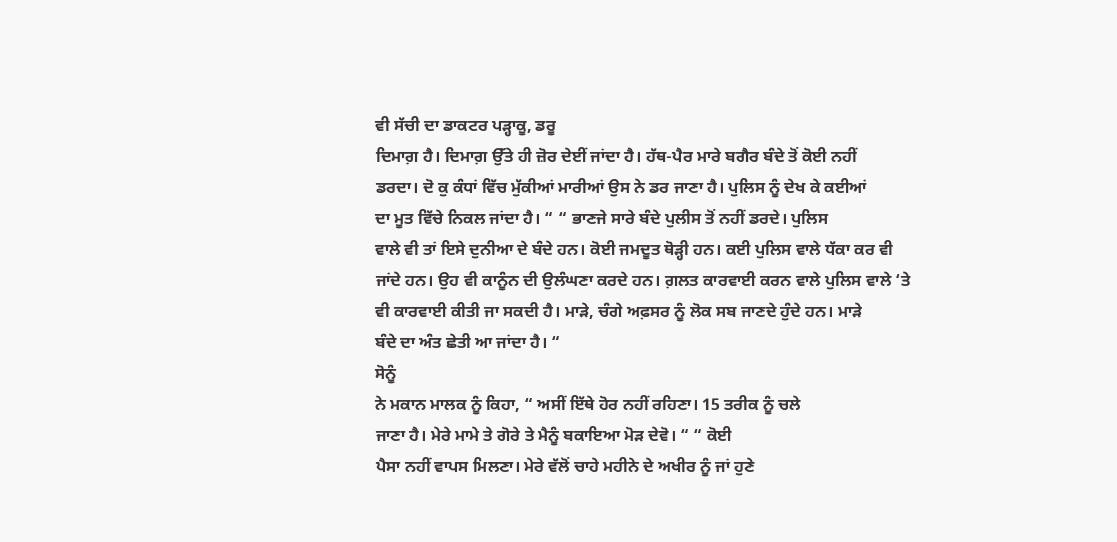ਵੀ ਸੱਚੀ ਦਾ ਡਾਕਟਰ ਪੜ੍ਹਾਕੂ, ਡਰੂ
ਦਿਮਾਗ਼ ਹੈ। ਦਿਮਾਗ਼ ਉੱਤੇ ਹੀ ਜ਼ੋਰ ਦੇਈਂ ਜਾਂਦਾ ਹੈ। ਹੱਥ-ਪੈਰ ਮਾਰੇ ਬਗੈਰ ਬੰਦੇ ਤੋਂ ਕੋਈ ਨਹੀਂ
ਡਰਦਾ। ਦੋ ਕੁ ਕੰਧਾਂ ਵਿੱਚ ਮੁੱਕੀਆਂ ਮਾਰੀਆਂ ਉਸ ਨੇ ਡਰ ਜਾਣਾ ਹੈ। ਪੁਲਿਸ ਨੂੰ ਦੇਖ ਕੇ ਕਈਆਂ
ਦਾ ਮੂਤ ਵਿੱਚੇ ਨਿਕਲ ਜਾਂਦਾ ਹੈ। “ “ ਭਾਣਜੇ ਸਾਰੇ ਬੰਦੇ ਪੁਲੀਸ ਤੋਂ ਨਹੀਂ ਡਰਦੇ। ਪੁਲਿਸ
ਵਾਲੇ ਵੀ ਤਾਂ ਇਸੇ ਦੁਨੀਆ ਦੇ ਬੰਦੇ ਹਨ। ਕੋਈ ਜਮਦੂਤ ਥੋੜ੍ਹੀ ਹਨ। ਕਈ ਪੁਲਿਸ ਵਾਲੇ ਧੱਕਾ ਕਰ ਵੀ
ਜਾਂਦੇ ਹਨ। ਉਹ ਵੀ ਕਾਨੂੰਨ ਦੀ ਉਲੰਘਣਾ ਕਰਦੇ ਹਨ। ਗ਼ਲਤ ਕਾਰਵਾਈ ਕਰਨ ਵਾਲੇ ਪੁਲਿਸ ਵਾਲੇ ‘ਤੇ
ਵੀ ਕਾਰਵਾਈ ਕੀਤੀ ਜਾ ਸਕਦੀ ਹੈ। ਮਾੜੇ, ਚੰਗੇ ਅਫ਼ਸਰ ਨੂੰ ਲੋਕ ਸਬ ਜਾਣਦੇ ਹੁੰਦੇ ਹਨ। ਮਾੜੇ
ਬੰਦੇ ਦਾ ਅੰਤ ਛੇਤੀ ਆ ਜਾਂਦਾ ਹੈ। “
ਸੋਨੂੰ
ਨੇ ਮਕਾਨ ਮਾਲਕ ਨੂੰ ਕਿਹਾ, “ ਅਸੀਂ ਇੱਥੇ ਹੋਰ ਨਹੀਂ ਰਹਿਣਾ। 15 ਤਰੀਕ ਨੂੰ ਚਲੇ
ਜਾਣਾ ਹੈ। ਮੇਰੇ ਮਾਮੇ ਤੇ ਗੋਰੇ ਤੇ ਮੈਨੂੰ ਬਕਾਇਆ ਮੋੜ ਦੇਵੋ। “ “ ਕੋਈ
ਪੈਸਾ ਨਹੀਂ ਵਾਪਸ ਮਿਲਣਾ। ਮੇਰੇ ਵੱਲੋਂ ਚਾਹੇ ਮਹੀਨੇ ਦੇ ਅਖੀਰ ਨੂੰ ਜਾਂ ਹੁਣੇ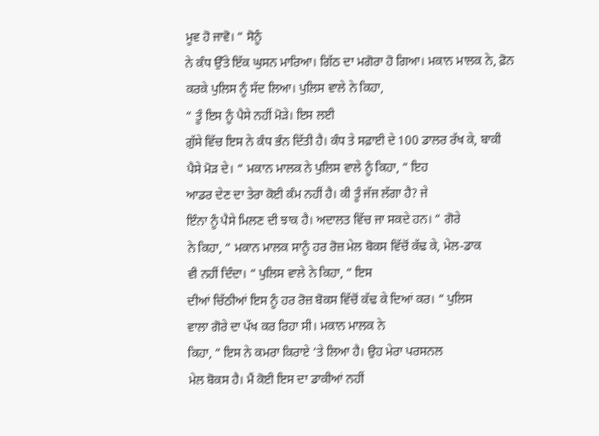ਮੂਵ ਹੋ ਜਾਵੋ। “ ਸੋਨੂੰ
ਨੇ ਕੰਧ ਉੱਤੇ ਇੱਕ ਘੁਸਨ ਮਾਰਿਆ। ਗਿੱਠ ਦਾ ਮਗੋਰਾ ਹੋ ਗਿਆ। ਮਕਾਨ ਮਾਲਕ ਨੇ, ਫ਼ੋਨ
ਕਰਕੇ ਪੁਲਿਸ ਨੂੰ ਸੱਦ ਲਿਆ। ਪੁਲਿਸ ਵਾਲੇ ਨੇ ਕਿਹਾ,
“ ਤੂੰ ਇਸ ਨੂੰ ਪੈਸੇ ਨਹੀਂ ਮੋੜੇ। ਇਸ ਲਈ
ਗ਼ੁੱਸੇ ਵਿੱਚ ਇਸ ਨੇ ਕੰਧ ਭੰਨ ਦਿੱਤੀ ਹੈ। ਕੰਧ ਤੇ ਸਫ਼ਾਈ ਦੇ 100 ਡਾਲਰ ਰੱਖ ਕੇ, ਬਾਕੀ
ਪੈਸੇ ਮੋੜ ਦੇ। “ ਮਕਾਨ ਮਾਲਕ ਨੇ ਪੁਲਿਸ ਵਾਲੇ ਨੂੰ ਕਿਹਾ, “ ਇਹ
ਆਡਰ ਦੇਣ ਦਾ ਤੇਰਾ ਕੋਈ ਕੰਮ ਨਹੀਂ ਹੈ। ਕੀ ਤੂੰ ਜੱਜ ਲੱਗਾ ਹੈ? ਜੇ
ਇੰਨਾ ਨੂੰ ਪੈਸੇ ਮਿਲਣ ਦੀ ਝਾਕ ਹੈ। ਅਦਾਲਤ ਵਿੱਚ ਜਾ ਸਕਦੇ ਹਨ। “ ਗੋਰੇ
ਨੇ ਕਿਹਾ, “ ਮਕਾਨ ਮਾਲਕ ਸਾਨੂੰ ਹਰ ਰੋਜ਼ ਮੇਲ ਬੋਕਸ ਵਿੱਚੋਂ ਕੱਢ ਕੇ, ਮੇਲ-ਡਾਕ
ਵੀ ਨਹੀਂ ਦਿੰਦਾ। “ ਪੁਲਿਸ ਵਾਲੇ ਨੇ ਕਿਹਾ, “ ਇਸ
ਦੀਆਂ ਚਿੱਠੀਆਂ ਇਸ ਨੂੰ ਹਰ ਰੋਜ਼ ਬੋਕਸ ਵਿੱਚੋਂ ਕੱਢ ਕੇ ਦਿਆਂ ਕਰ। “ ਪੁਲਿਸ
ਵਾਲਾ ਗੋਰੇ ਦਾ ਪੱਖ ਕਰ ਰਿਹਾ ਸੀ। ਮਕਾਨ ਮਾਲਕ ਨੇ
ਕਿਹਾ, “ ਇਸ ਨੇ ਕਮਰਾ ਕਿਰਾਏ ‘ਤੇ ਲਿਆ ਹੈ। ਉਹ ਮੇਰਾ ਪਰਸਨਲ
ਮੇਲ ਬੋਕਸ ਹੈ। ਮੈਂ ਕੋਈ ਇਸ ਦਾ ਡਾਕੀਆਂ ਨਹੀਂ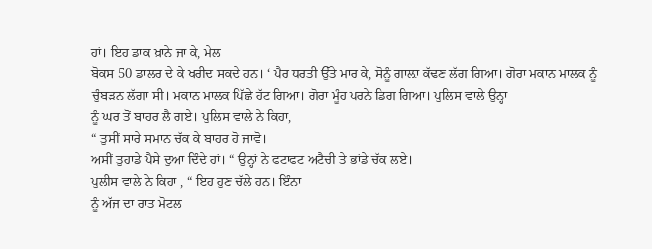ਹਾਂ। ਇਹ ਡਾਕ ਖ਼ਾਨੇ ਜਾ ਕੇ, ਮੇਲ
ਬੋਕਸ 50 ਡਾਲਰ ਦੇ ਕੇ ਖਰੀਦ ਸਕਦੇ ਹਨ। ‘ ਪੈਰ ਧਰਤੀ ਉੱਤੇ ਮਾਰ ਕੇ, ਸੋਨੂੰ ਗਾਲ਼ਾ ਕੱਢਣ ਲੱਗ ਗਿਆ। ਗੋਰਾ ਮਕਾਨ ਮਾਲਕ ਨੂੰ
ਚੁੰਬੜਨ ਲੱਗਾ ਸੀ। ਮਕਾਨ ਮਾਲਕ ਪਿੱਛੇ ਹੱਟ ਗਿਆ। ਗੋਰਾ ਮੂੰਹ ਪਰਨੇ ਡਿਗ ਗਿਆ। ਪੁਲਿਸ ਵਾਲੇ ਉਨ੍ਹਾ
ਨੂੰ ਘਰ ਤੋਂ ਬਾਹਰ ਲੈ ਗਏ। ਪੁਲਿਸ ਵਾਲੇ ਨੇ ਕਿਹਾ,
“ ਤੁਸੀਂ ਸਾਰੇ ਸਮਾਨ ਚੱਕ ਕੇ ਬਾਹਰ ਹੋ ਜਾਵੋ।
ਅਸੀਂ ਤੁਹਾਡੇ ਪੈਸੇ ਦੁਆ ਦਿੰਦੇ ਹਾਂ। “ ਉਨ੍ਹਾਂ ਨੇ ਫਟਾਫਟ ਅਟੈਚੀ ਤੇ ਭਾਂਡੇ ਚੱਕ ਲਏ।
ਪੁਲੀਸ ਵਾਲੇ ਨੇ ਕਿਹਾ , “ ਇਹ ਹੁਣ ਚੱਲੇ ਹਨ। ਇੰਨਾ
ਨੂੰ ਅੱਜ ਦਾ ਰਾਤ ਮੋਟਲ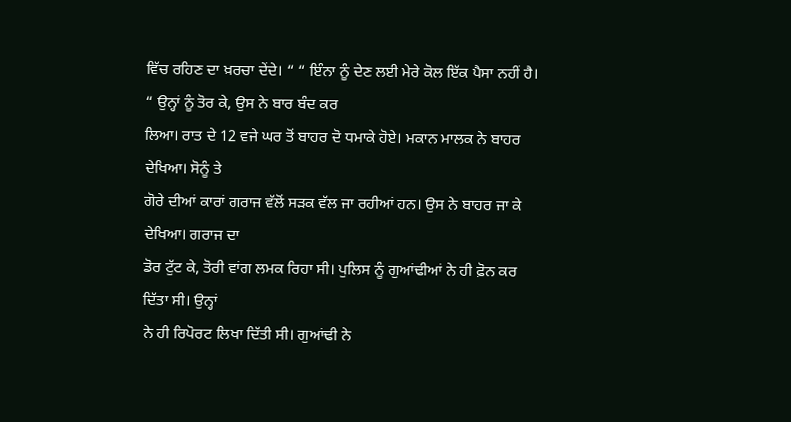ਵਿੱਚ ਰਹਿਣ ਦਾ ਖ਼ਰਚਾ ਦੇਂਦੇ। “ “ ਇੰਨਾ ਨੂੰ ਦੇਣ ਲਈ ਮੇਰੇ ਕੋਲ ਇੱਕ ਪੈਸਾ ਨਹੀਂ ਹੈ। “ ਉਨ੍ਹਾਂ ਨੂੰ ਤੋਰ ਕੇ, ਉਸ ਨੇ ਬਾਰ ਬੰਦ ਕਰ
ਲਿਆ। ਰਾਤ ਦੇ 12 ਵਜੇ ਘਰ ਤੋਂ ਬਾਹਰ ਦੋ ਧਮਾਕੇ ਹੋਏ। ਮਕਾਨ ਮਾਲਕ ਨੇ ਬਾਹਰ ਦੇਖਿਆ। ਸੋਨੂੰ ਤੇ
ਗੋਰੇ ਦੀਆਂ ਕਾਰਾਂ ਗਰਾਜ ਵੱਲੋਂ ਸੜਕ ਵੱਲ ਜਾ ਰਹੀਆਂ ਹਨ। ਉਸ ਨੇ ਬਾਹਰ ਜਾ ਕੇ ਦੇਖਿਆ। ਗਰਾਜ ਦਾ
ਡੋਰ ਟੁੱਟ ਕੇ, ਤੋਰੀ ਵਾਂਗ ਲਮਕ ਰਿਹਾ ਸੀ। ਪੁਲਿਸ ਨੂੰ ਗੁਆਂਢੀਆਂ ਨੇ ਹੀ ਫ਼ੋਨ ਕਰ ਦਿੱਤਾ ਸੀ। ਉਨ੍ਹਾਂ
ਨੇ ਹੀ ਰਿਪੋਰਟ ਲਿਖਾ ਦਿੱਤੀ ਸੀ। ਗੁਆਂਢੀ ਨੇ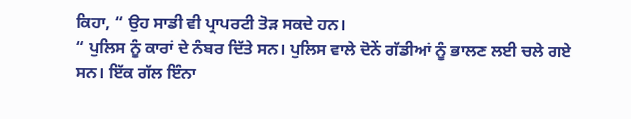ਕਿਹਾ, “ ਉਹ ਸਾਡੀ ਵੀ ਪ੍ਰਾਪਰਟੀ ਤੋੜ ਸਕਦੇ ਹਨ।
“ ਪੁਲਿਸ ਨੂੰ ਕਾਰਾਂ ਦੇ ਨੰਬਰ ਦਿੱਤੇ ਸਨ। ਪੁਲਿਸ ਵਾਲੇ ਦੋਨੇਂ ਗੱਡੀਆਂ ਨੂੰ ਭਾਲਣ ਲਈ ਚਲੇ ਗਏ
ਸਨ। ਇੱਕ ਗੱਲ ਇੰਨਾ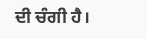ਦੀ ਚੰਗੀ ਹੈ।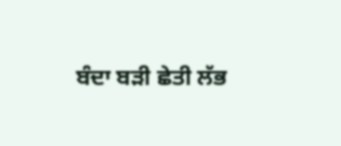ਬੰਦਾ ਬੜੀ ਛੇਤੀ ਲੱਭ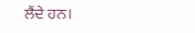ਲੈਂਦੇ ਹਨ।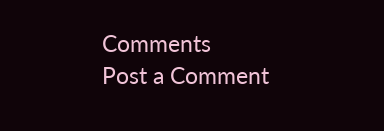Comments
Post a Comment